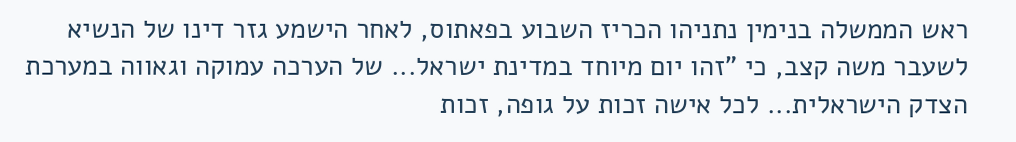ראש הממשלה בנימין נתניהו הכריז השבוע בפאתוס, לאחר הישמע גזר דינו של הנשיא לשעבר משה קצב, כי "זהו יום מיוחד במדינת ישראל... של הערכה עמוקה וגאווה במערכת הצדק הישראלית... לכל אישה זכות על גופה, זכות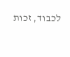לכבוד, זכות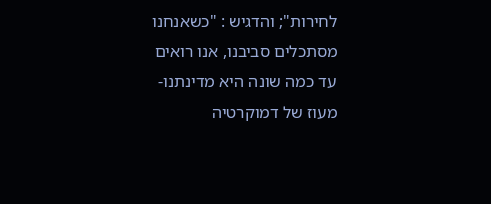לחירות"; והדגיש : "כשאנחנו מסתכלים סביבנו, אנו רואים עד כמה שונה היא מדינתנו- מעוז של דמוקרטיה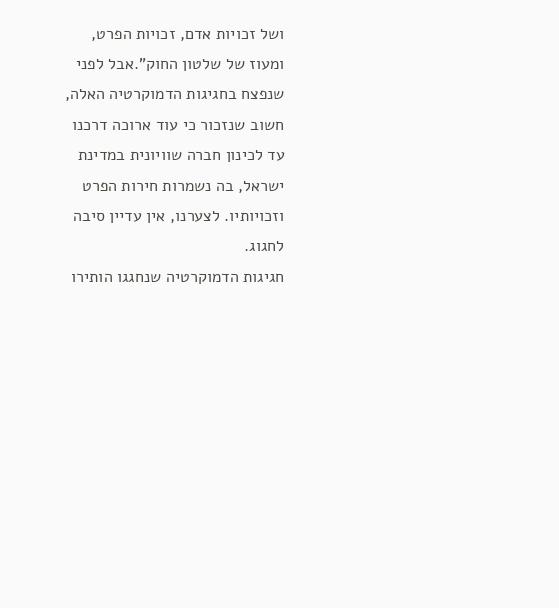ושל זכויות אדם, זכויות הפרט, ומעוז של שלטון החוק".אבל לפני שנפצח בחגיגות הדמוקרטיה האלה, חשוב שנזכור כי עוד ארוכה דרכנו עד לכינון חברה שוויונית במדינת ישראל, בה נשמרות חירות הפרט וזכויותיו. לצערנו, אין עדיין סיבה לחגוג.
חגיגות הדמוקרטיה שנחגגו הותירו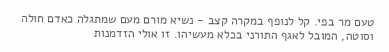טעם מר בפי. קל לנופף במקרה קצב - נשיא מורם מעם שמתגלה כאדם חולה וסוטה, המובל לאגף התורני בכלא מעשיהו. זו אולי הזדמנות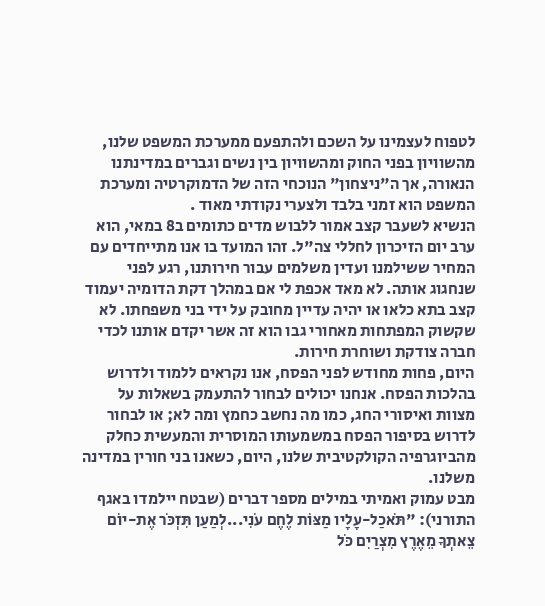לטפוח לעצמינו על השכם ולהתפעם ממערכת המשפט שלנו, מהשוויון בפני החוק ומהשוויון בין נשים וגברים במדינתנו הנאורה, אך ה"ניצחון" הנוכחי הזה של הדמוקרטיה ומערכת המשפט הוא זמני בלבד ולצערי נקודתי מאוד .
הנשיא לשעבר קצב אמור ללבוש מדים כתומים ב8 במאי, הוא ערב יום הזיכרון לחללי צה"ל. זהו המועד בו אנו מתייחדים עם המחיר ששילמנו ועדין משלמים עבור חירותנו, רגע לפני שנחגוג אותה. לא מאד אכפת לי אם במהלך דקת הדומיה יעמוד קצב בתא כלאו או יהיה עדיין מחובק על ידי בני משפחתו. לא שקשוק המפתחות מאחורי גבו הוא זה אשר יקדם אותנו לכדי חברה צודקת ושוחרת חירות.
היום, פחות מחודש לפני הפסח, אנו נקראים ללמוד ולדרוש בהלכות הפסח. אנחנו יכולים לבחור להתעמק בשאלות על מצוות ואיסורי החג, כמו מה נחשב כחמץ ומה לא; או לבחור לדרוש בסיפור הפסח במשמעותו המוסרית והמעשית כחלק מהביוגרפיה הקולקטיבית שלנו, היום, כשאנו בני חורין במדינה משלנו.
מבט עמוק ואמיתי במילים מספר דברים (שבטח יילמדו באגף התורני): "תֹּאכַל-עָלָיו מַצּוֹת לֶחֶם עֹנִי...לְמַעַן תִּזְכֹּר אֶת-יוֹם צֵאתְךָ מֵאֶרֶץ מִצְרַיִם כֹּל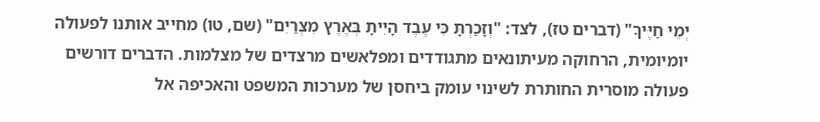יְמֵי חַיֶּיךָ" (דברים טז), לצד: "וְזָכַרְתָּ כִּי עֶבֶד הָיִיתָ בְּאֶרֶץ מִצְרַיִם" (שם, טו) מחייב אותנו לפעולה יומיומית, הרחוקה מעיתונאים מתגודדים ומפלאשים מרצדים של מצלמות. הדברים דורשים פעולה מוסרית החותרת לשינוי עומק ביחסן של מערכות המשפט והאכיפה אל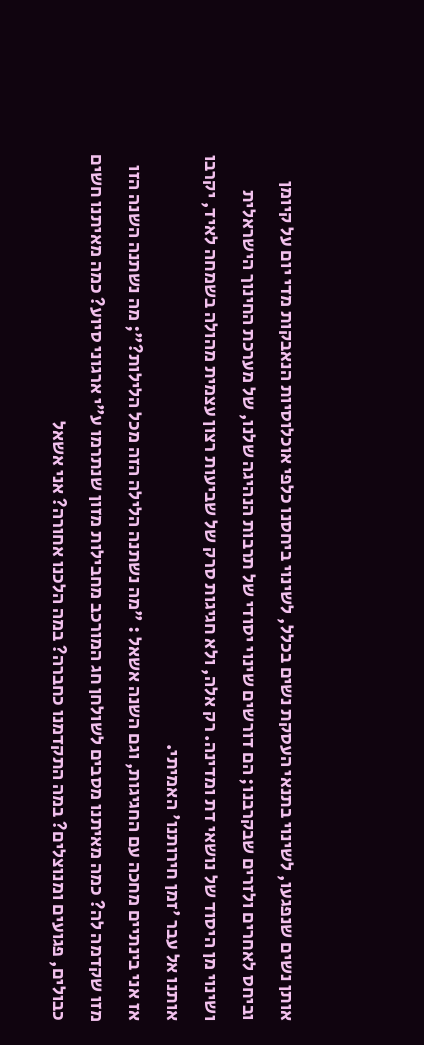אותן נשים שנפגעו, לשינוי בתנאי העסקת נשים בכלל, לשינוי ביחסנו כלפי אוכלוסיות הנאבקות מדי יום על קיומן וביחס לאחרים ולזרים שבקרבנו; הם דורשים שינוי יסודי של תרבות הנהיגה שלנו, של מערכת החינוך הישראלית ושינוי מן היסוד של נושאי דת ומדינה. רק אלה, ולא חגיגות סרק של שביעות רצון עצמית מהולה בשמחה לאיד, יקרבו אותנו אל עבר 'זמן חירותנו' האמיתי.
אז אני בינתיים מחכה עם החגיגות, וגם השנה אשאל : "מה נשתנה הלילה הזה מכל הלילות?"; מה נשתנה השנה הזו מזו שקדמה לה? כמה מאיתנו מסבים לשולחן חג המורכב מחבילות מזון שנתרמו ע"י ארגוני סיוע? כמה מאיתנו חשים כבולים, פגועים ומנוצלים? במה התקדמנו כחברה? במה הלכנו אחורה? אני אשאל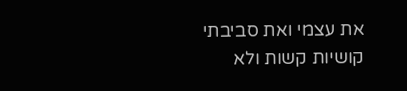את עצמי ואת סביבתי קושיות קשות ולא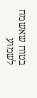בטוח שאשמח לשמוע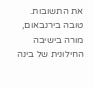את התשובות.
טובה בירנבאום,
מורה בישיבה החילונית של בינה